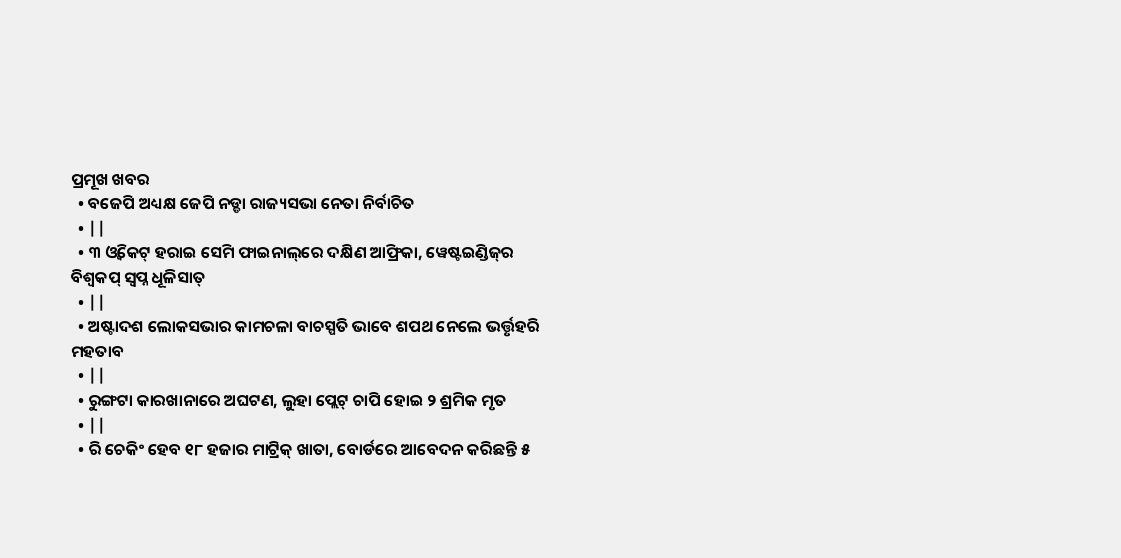ପ୍ରମୂଖ ଖବର
  • ବଜେପି ଅଧ୍ୟକ୍ଷ ଜେପି ନଡ୍ଡା ରାଜ୍ୟସଭା ନେତା ନିର୍ବାଚିତ
  • ||
  • ୩ ଓ୍ବିକେଟ୍ ହରାଇ ସେମି ଫାଇନାଲ୍‌ରେ ଦକ୍ଷିଣ ଆଫ୍ରିକା, ୱେଷ୍ଟଇଣ୍ଡିଜ୍‌ର ବିଶ୍ୱକପ୍ ସ୍ୱପ୍ନ ଧୂଳିସାତ୍
  • ||
  • ଅଷ୍ଟାଦଶ ଲୋକସଭାର କାମଚଳା ବାଚସ୍ପତି ଭାବେ ଶପଥ ନେଲେ ଭର୍ତ୍ତୃହରି ମହତାବ
  • ||
  • ରୁଙ୍ଗଟା କାରଖାନାରେ ଅଘଟଣ, ଲୁହା ପ୍ଲେଟ୍ ଚାପି ହୋଇ ୨ ଶ୍ରମିକ ମୃତ
  • ||
  • ରି ଚେକିଂ ହେବ ୧୮ ହଜାର ମାଟ୍ରିକ୍‌ ଖାତା, ବୋର୍ଡରେ ଆବେଦନ କରିଛନ୍ତି ୫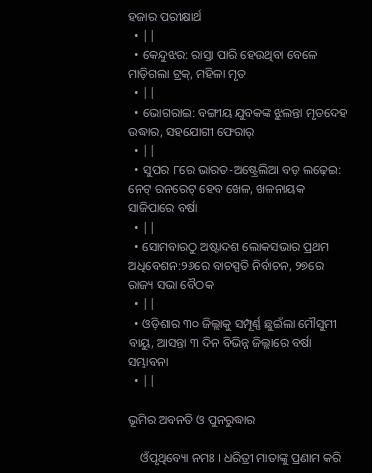ହଜାର ପରୀକ୍ଷାର୍ଥ
  • ||
  • କେନ୍ଦୁଝର: ରାସ୍ତା ପାରି ହେଉଥିବା ବେଳେ ମାଡ଼ିଗଲା ଟ୍ରକ୍, ମହିଳା ମୃତ
  • ||
  • ଭୋଗରାଇ: ବଙ୍ଗୀୟ ଯୁବକଙ୍କ ଝୁଲନ୍ତା ମୃତଦେହ ଉଦ୍ଧାର, ସହଯୋଗୀ ଫେରାର୍
  • ||
  • ସୁପର ୮ରେ ଭାରତ-ଅଷ୍ଟ୍ରେଲିଆ ବଡ଼ ଲଢ଼େଇ: ନେଟ୍‌ ରନରେଟ୍‌ ହେବ ଖେଳ, ଖଳନାୟକ ସାଜିପାରେ ବର୍ଷା
  • ||
  • ସୋମବାରଠୁ ଅଷ୍ଟାଦଶ ଲୋକସଭାର ପ୍ରଥମ ଅଧିବେଶନ:୨୬ରେ ବାଚସ୍ପତି ନିର୍ବାଚନ, ୨୭ରେ ରାଜ୍ୟ ସଭା ବୈଠକ
  • ||
  • ଓଡ଼ିଶାର ୩୦ ଜିଲ୍ଲାକୁ ସମ୍ପୂର୍ଣ୍ଣ ଛୁଇଁଲା ମୌସୁମୀ ବାୟୁ, ଆସନ୍ତା ୩ ଦିନ ବିଭିନ୍ନ ଜିଲ୍ଲାରେ ବର୍ଷା ସମ୍ଭାବନା
  • ||

ଭୂମିର ଅବନତି ଓ ପୁନରୁଦ୍ଧାର

    ଓଁପୃଥିବ୍ୟୋ ନମଃ । ଧରିତ୍ରୀ ମାତାଙ୍କୁ ପ୍ରଣାମ କରି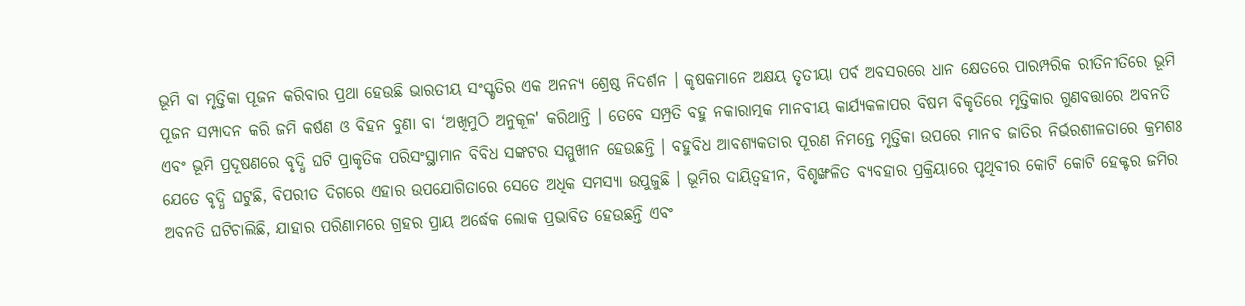ଭୂମି ବା ମୃତ୍ତିକା ପୂଜନ କରିବାର ପ୍ରଥା ହେଉଛି ଭାରତୀୟ ସଂସ୍କୃତିର ଏକ ଅନନ୍ୟ ଶ୍ରେଷ୍ଠ ନିଦର୍ଶନ । କୃଷକମାନେ ଅକ୍ଷୟ ତୃତୀୟା ପର୍ବ ଅବସରରେ ଧାନ କ୍ଷେତରେ ପାରମ୍ପରିକ ରୀତିନୀତିରେ ଭୂମି ପୂଜନ ସମ୍ପାଦନ କରି ଜମି କର୍ଷଣ ଓ ବିହନ ବୁଣା ବା ‘ଅଖିମୁଠି ଅନୁକୂଳ' କରିଥାନ୍ତି । ତେବେ ସମ୍ପ୍ରତି ବହୁ ନକାରାତ୍ମକ ମାନବୀୟ କାର୍ଯ୍ୟକଳାପର ବିଷମ ବିକୃତିରେ ମୃତ୍ତିକାର ଗୁଣବତ୍ତାରେ ଅବନତି ଏବଂ ଭୂମି ପ୍ରଦୂଷଣରେ ବୃଦ୍ଧି ଘଟି ପ୍ରାକୃତିକ ପରିସଂସ୍ଥାମାନ ବିବିଧ ସଙ୍କଟର ସମ୍ମୁଖୀନ ହେଉଛନ୍ତି । ବହୁବିଧ ଆବଶ୍ୟକତାର ପୂରଣ ନିମନ୍ତେ ମୃତ୍ତିକା ଉପରେ ମାନବ ଜାତିର ନିର୍ଭରଶୀଳତାରେ କ୍ରମଶଃ ଯେତେ ବୃଦ୍ଧି ଘଟୁଛି, ବିପରୀତ ଦିଗରେ ଏହାର ଉପଯୋଗିତାରେ ସେତେ ଅଧିକ ସମସ୍ୟା ଉପୁଜୁଛି । ଭୂମିର ଦାୟିତ୍ୱହୀନ, ବିଶୃଙ୍ଖଳିତ ବ୍ୟବହାର ପ୍ରକ୍ରିୟାରେ ପୃଥିବୀର କୋଟି କୋଟି ହେକ୍ଟର ଜମିର ଅବନତି ଘଟିଚାଲିଛି, ଯାହାର ପରିଣାମରେ ଗ୍ରହର ପ୍ରାୟ ଅର୍ଦ୍ଧେକ ଲୋକ ପ୍ରଭାବିତ ହେଉଛନ୍ତି ଏବଂ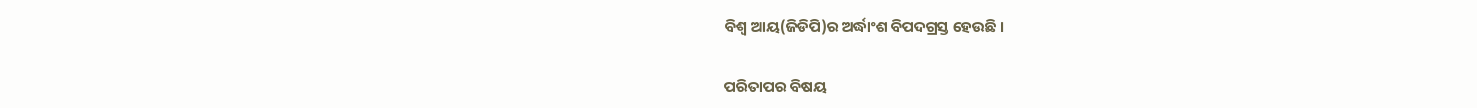ବିଶ୍ୱ ଆୟ(ଜିଡିପି)ର ଅର୍ଦ୍ଧାଂଶ ବିପଦଗ୍ରସ୍ତ ହେଉଛି ।

ପରିତାପର ବିଷୟ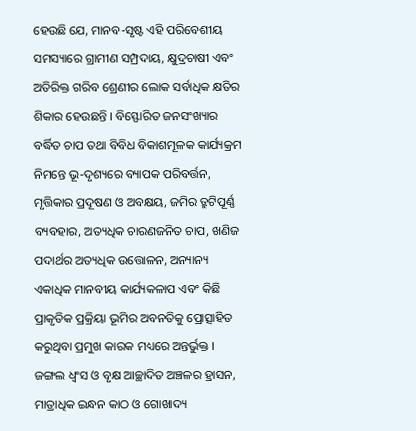ହେଉଛି ଯେ, ମାନବ-ସୃଷ୍ଟ ଏହି ପରିବେଶୀୟ ସମସ୍ୟାରେ ଗ୍ରାମୀଣ ସମ୍ପ୍ରଦାୟ, କ୍ଷୁଦ୍ରଚାଷୀ ଏବଂ ଅତିରିକ୍ତ ଗରିବ ଶ୍ରେଣୀର ଲୋକ ସର୍ବାଧିକ କ୍ଷତିର ଶିକାର ହେଉଛନ୍ତି । ବିସ୍ଫୋରିତ ଜନସଂଖ୍ୟାର ବର୍ଦ୍ଧିତ ଚାପ ତଥା ବିବିଧ ବିକାଶମୂଳକ କାର୍ଯ୍ୟକ୍ରମ ନିମନ୍ତେ ଭୂ-ଦୃଶ୍ୟରେ ବ୍ୟାପକ ପରିବର୍ତ୍ତନ, ମୃତ୍ତିକାର ପ୍ରଦୂଷଣ ଓ ଅବକ୍ଷୟ, ଜମିର ତ୍ରୁଟିପୂର୍ଣ୍ଣ ବ୍ୟବହାର, ଅତ୍ୟଧିକ ଚାରଣଜନିତ ଚାପ, ଖଣିଜ ପଦାର୍ଥର ଅତ୍ୟଧିକ ଉତ୍ତୋଳନ, ଅନ୍ୟାନ୍ୟ ଏକାଧିକ ମାନବୀୟ କାର୍ଯ୍ୟକଳାପ ଏବଂ କିଛି ପ୍ରାକୃତିକ ପ୍ରକ୍ରିୟା ଭୂମିର ଅବନତିକୁ ପ୍ରୋତ୍ସାହିତ କରୁଥିବା ପ୍ରମୁଖ କାରକ ମଧ୍ୟରେ ଅନ୍ତର୍ଭୁକ୍ତ । ଜଙ୍ଗଲ ଧ୍ୱଂସ ଓ ବୃକ୍ଷ ଆଚ୍ଛାଦିତ ଅଞ୍ଚଳର ହ୍ରାସନ, ମାତ୍ରାଧିକ ଇନ୍ଧନ କାଠ ଓ ଗୋଖାଦ୍ୟ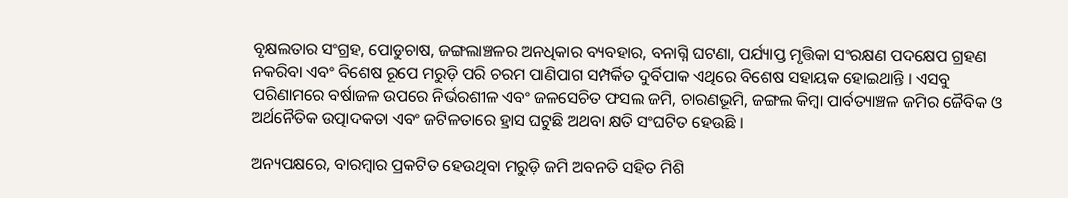ବୃକ୍ଷଲତାର ସଂଗ୍ରହ, ପୋଡୁଚାଷ, ଜଙ୍ଗଲାଞ୍ଚଳର ଅନଧିକାର ବ୍ୟବହାର, ବନାଗ୍ନି ଘଟଣା, ପର୍ଯ୍ୟାପ୍ତ ମୃତ୍ତିକା ସଂରକ୍ଷଣ ପଦକ୍ଷେପ ଗ୍ରହଣ ନକରିବା ଏବଂ ବିଶେଷ ରୂପେ ମରୁଡ଼ି ପରି ଚରମ ପାଣିପାଗ ସମ୍ପର୍କିତ ଦୁର୍ବିପାକ ଏଥିରେ ବିଶେଷ ସହାୟକ ହୋଇଥାନ୍ତି । ଏସବୁ ପରିଣାମରେ ବର୍ଷାଜଳ ଉପରେ ନିର୍ଭରଶୀଳ ଏବଂ ଜଳସେଚିତ ଫସଲ ଜମି, ଚାରଣଭୂମି, ଜଙ୍ଗଲ କିମ୍ବା ପାର୍ବତ୍ୟାଞ୍ଚଳ ଜମିର ଜୈବିକ ଓ ଅର୍ଥନୈତିକ ଉତ୍ପାଦକତା ଏବଂ ଜଟିଳତାରେ ହ୍ରାସ ଘଟୁଛି ଅଥବା କ୍ଷତି ସଂଘଟିତ ହେଉଛି ।

ଅନ୍ୟପକ୍ଷରେ, ବାରମ୍ବାର ପ୍ରକଟିତ ହେଉଥିବା ମରୁଡ଼ି ଜମି ଅବନତି ସହିତ ମିଶି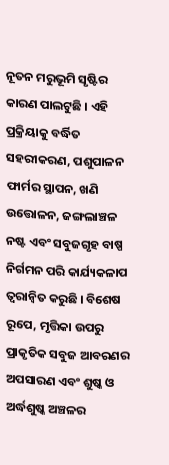ନୂତନ ମରୁଭୂମି ସୃଷ୍ଟିର କାରଣ ପାଲଟୁଛି । ଏହି ପ୍ରକ୍ରିୟାକୁ ବର୍ଦ୍ଧିତ ସହରୀକରଣ, ପଶୁପାଳନ ଫାର୍ମର ସ୍ଥାପନ, ଖଣି ଉତ୍ତୋଳନ, ଜଙ୍ଗଲାଞ୍ଚଳ ନଷ୍ଟ ଏବଂ ସବୁଜଗୃହ ବାଷ୍ପ ନିର୍ଗମନ ପରି କାର୍ଯ୍ୟକଳାପ ତ୍ୱରାନ୍ୱିତ କରୁଛି । ବିଶେଷ ରୂପେ, ମୃତ୍ତିକା ଉପରୁ ପ୍ରାକୃତିକ ସବୁଜ ଆବରଣର ଅପସାରଣ ଏବଂ ଶୁଷ୍କ ଓ ଅର୍ଦ୍ଧଶୁଷ୍କ ଅଞ୍ଚଳର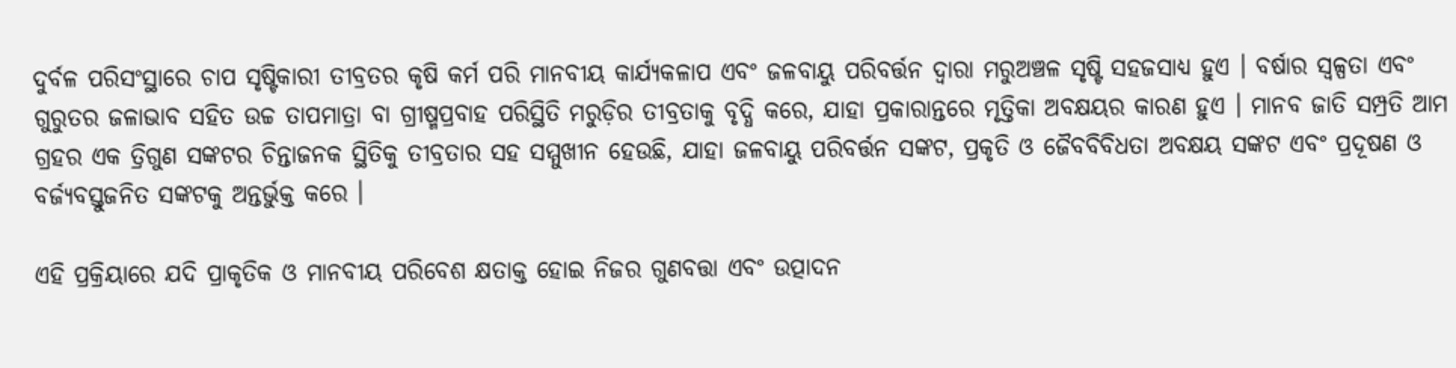ଦୁର୍ବଳ ପରିସଂସ୍ଥାରେ ଚାପ ସୃଷ୍ଟିକାରୀ ତୀବ୍ରତର କୃଷି କର୍ମ ପରି ମାନବୀୟ କାର୍ଯ୍ୟକଳାପ ଏବଂ ଜଳବାୟୁ ପରିବର୍ତ୍ତନ ଦ୍ୱାରା ମରୁଅଞ୍ଚଳ ସୃଷ୍ଟି ସହଜସାଧ୍ୟ ହୁଏ । ବର୍ଷାର ସ୍ୱଳ୍ପତା ଏବଂ ଗୁରୁତର ଜଳାଭାବ ସହିତ ଉଚ୍ଚ ତାପମାତ୍ରା ବା ଗ୍ରୀଷ୍ମପ୍ରବାହ ପରିସ୍ଥିତି ମରୁଡ଼ିର ତୀବ୍ରତାକୁ ବୃଦ୍ଧି କରେ, ଯାହା ପ୍ରକାରାନ୍ତରେ ମୃତ୍ତିକା ଅବକ୍ଷୟର କାରଣ ହୁଏ । ମାନବ ଜାତି ସମ୍ପ୍ରତି ଆମ ଗ୍ରହର ଏକ ତ୍ରିଗୁଣ ସଙ୍କଟର ଚିନ୍ତାଜନକ ସ୍ଥିତିକୁ ତୀବ୍ରତାର ସହ ସମ୍ମୁଖୀନ ହେଉଛି, ଯାହା ଜଳବାୟୁ ପରିବର୍ତ୍ତନ ସଙ୍କଟ, ପ୍ରକୃତି ଓ ଜୈବବିବିଧତା ଅବକ୍ଷୟ ସଙ୍କଟ ଏବଂ ପ୍ରଦୂଷଣ ଓ ବର୍ଜ୍ୟବସ୍ତୁଜନିତ ସଙ୍କଟକୁ ଅନ୍ତର୍ଭୁକ୍ତ କରେ ।

ଏହି ପ୍ରକ୍ରିୟାରେ ଯଦି ପ୍ରାକୃତିକ ଓ ମାନବୀୟ ପରିବେଶ କ୍ଷତାକ୍ତ ହୋଇ ନିଜର ଗୁଣବତ୍ତା ଏବଂ ଉତ୍ପାଦନ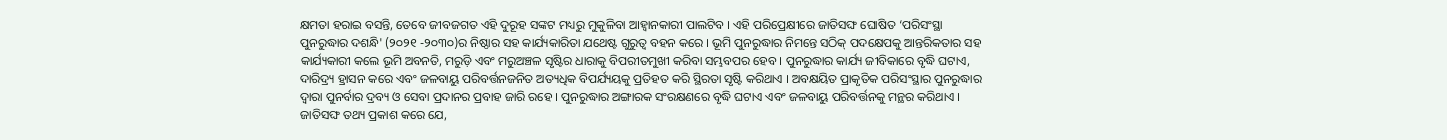କ୍ଷମତା ହରାଇ ବସନ୍ତି, ତେବେ ଜୀବଜଗତ ଏହି ଦୁରୂହ ସଙ୍କଟ ମଧ୍ୟରୁ ମୁକୁଳିବା ଆହ୍ୱାନକାରୀ ପାଲଟିବ । ଏହି ପରିପ୍ରେକ୍ଷୀରେ ଜାତିସଙ୍ଘ ଘୋଷିତ ‘ପରିସଂସ୍ଥା ପୁନରୁଦ୍ଧାର ଦଶନ୍ଧି' (୨୦୨୧ -୨୦୩୦)ର ନିଷ୍ଠାର ସହ କାର୍ଯ୍ୟକାରିତା ଯଥେଷ୍ଟ ଗୁରୁତ୍ୱ ବହନ କରେ । ଭୂମି ପୁନରୁଦ୍ଧାର ନିମନ୍ତେ ସଠିକ୍‌ ପଦକ୍ଷେପକୁ ଆନ୍ତରିକତାର ସହ କାର୍ଯ୍ୟକାରୀ କଲେ ଭୂମି ଅବନତି, ମରୁଡ଼ି ଏବଂ ମରୁଅଞ୍ଚଳ ସୃଷ୍ଟିର ଧାରାକୁ ବିପରୀତମୁଖୀ କରିବା ସମ୍ଭବପର ହେବ । ପୁନରୁଦ୍ଧାର କାର୍ଯ୍ୟ ଜୀବିକାରେ ବୃଦ୍ଧି ଘଟାଏ, ଦାରିଦ୍ର‌୍ୟ ହ୍ରାସନ କରେ ଏବଂ ଜଳବାୟୁ ପରିବର୍ତ୍ତନଜନିତ ଅତ୍ୟଧିକ ବିପର୍ଯ୍ୟୟକୁ ପ୍ରତିହତ କରି ସ୍ଥିରତା ସୃଷ୍ଟି କରିଥାଏ । ଅବକ୍ଷୟିତ ପ୍ରାକୃତିକ ପରିସଂସ୍ଥାର ପୁନରୁଦ୍ଧାର ଦ୍ୱାରା ପୁନର୍ବାର ଦ୍ରବ୍ୟ ଓ ସେବା ପ୍ରଦାନର ପ୍ରବାହ ଜାରି ରହେ । ପୁନରୁଦ୍ଧାର ଅଙ୍ଗାରକ ସଂରକ୍ଷଣରେ ବୃଦ୍ଧି ଘଟାଏ ଏବଂ ଜଳବାୟୁ ପରିବର୍ତ୍ତନକୁ ମନ୍ଥର କରିଥାଏ । ଜାତିସଙ୍ଘ ତଥ୍ୟ ପ୍ରକାଶ କରେ ଯେ,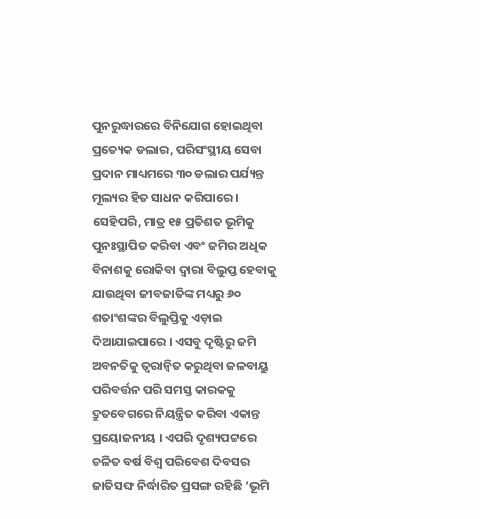ପୁନରୁଦ୍ଧାରରେ ବିନିଯୋଗ ହୋଇଥିବା ପ୍ରତ୍ୟେକ ଡଲାର, ପରିସଂସ୍ଥୀୟ ସେବା ପ୍ରଦାନ ମାଧ୍ୟମରେ ୩୦ ଡଲାର ପର୍ଯ୍ୟନ୍ତ ମୂଲ୍ୟର ହିତ ସାଧନ କରିପାରେ । ସେହିପରି, ମାତ୍ର ୧୫ ପ୍ରତିଶତ ଭୂମିକୁ ପୁନଃସ୍ଥାପିତ କରିବା ଏବଂ ଜମିର ଅଧିକ ବିନାଶକୁ ରୋକିବା ଦ୍ୱାରା ବିଲୁପ୍ତ ହେବାକୁ ଯାଉଥିବା ଜୀବଜାତିଙ୍କ ମଧ୍ୟରୁ ୬୦ ଶତାଂଶଙ୍କର ବିଲୁପ୍ତିକୁ ଏଡ଼ାଇ ଦିଆଯାଇପାରେ । ଏସବୁ ଦୃଷ୍ଟିରୁ ଜମି ଅବନତିକୁ ତ୍ୱରାନ୍ୱିତ କରୁଥିବା ଜଳବାୟୁ ପରିବର୍ତ୍ତନ ପରି ସମସ୍ତ କାରକକୁ ଦ୍ରୁତବେଗରେ ନିୟନ୍ତ୍ରିତ କରିବା ଏକାନ୍ତ ପ୍ରୟୋଜନୀୟ । ଏପରି ଦୃଶ୍ୟପଟ୍ଟରେ ଚଳିତ ବର୍ଷ ବିଶ୍ୱ ପରିବେଶ ଦିବସର ଜାତିସଙ୍ଘ ନିର୍ଦ୍ଧାରିତ ପ୍ରସଙ୍ଗ ରହିଛି ‘ଭୂମି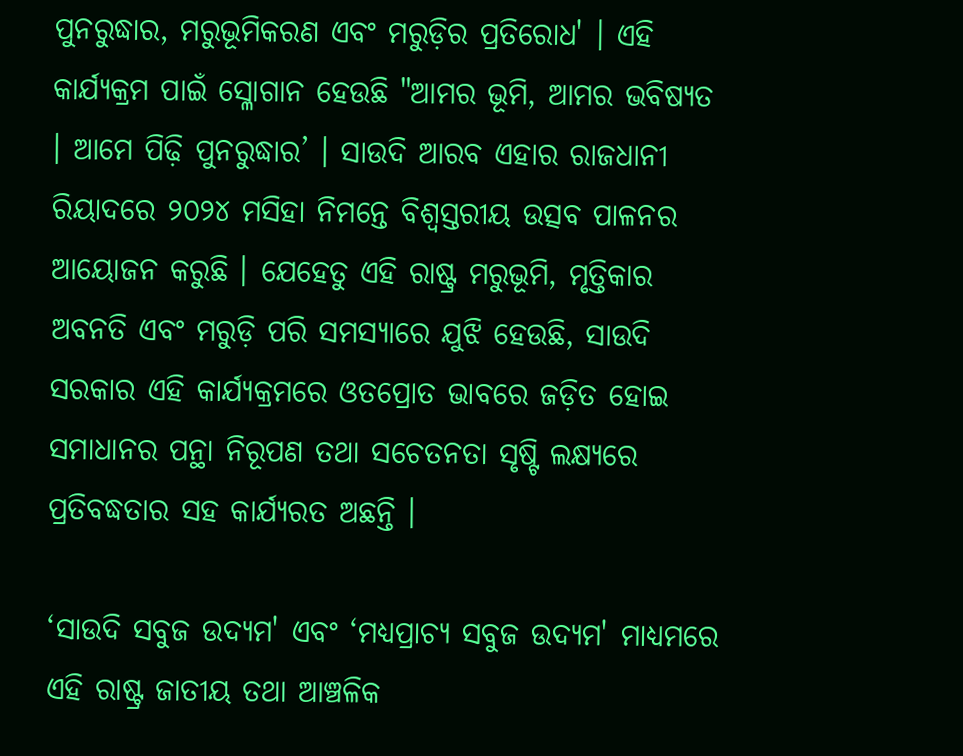ପୁନରୁଦ୍ଧାର, ମରୁଭୂମିକରଣ ଏବଂ ମରୁଡ଼ିର ପ୍ରତିରୋଧ' । ଏହି କାର୍ଯ୍ୟକ୍ରମ ପାଇଁ ସ୍ଳୋଗାନ ହେଉଛି "ଆମର ଭୂମି, ଆମର ଭବିଷ୍ୟତ । ଆମେ ପିଢ଼ି ପୁନରୁଦ୍ଧାର’ । ସାଉଦି ଆରବ ଏହାର ରାଜଧାନୀ ରିୟାଦରେ ୨୦୨୪ ମସିହା ନିମନ୍ତେ ବିଶ୍ୱସ୍ତରୀୟ ଉତ୍ସବ ପାଳନର ଆୟୋଜନ କରୁଛି । ଯେହେତୁ ଏହି ରାଷ୍ଟ୍ର ମରୁଭୂମି, ମୃତ୍ତିକାର ଅବନତି ଏବଂ ମରୁଡ଼ି ପରି ସମସ୍ୟାରେ ଯୁଝି ହେଉଛି, ସାଉଦି ସରକାର ଏହି କାର୍ଯ୍ୟକ୍ରମରେ ଓତପ୍ରୋତ ଭାବରେ ଜଡ଼ିତ ହୋଇ ସମାଧାନର ପନ୍ଥା ନିରୂପଣ ତଥା ସଚେତନତା ସୃଷ୍ଟି ଲକ୍ଷ୍ୟରେ ପ୍ରତିବଦ୍ଧତାର ସହ କାର୍ଯ୍ୟରତ ଅଛନ୍ତି ।

‘ସାଉଦି ସବୁଜ ଉଦ୍ୟମ' ଏବଂ ‘ମଧ୍ୟପ୍ରାଚ୍ୟ ସବୁଜ ଉଦ୍ୟମ' ମାଧ୍ୟମରେ ଏହି ରାଷ୍ଟ୍ର ଜାତୀୟ ତଥା ଆଞ୍ଚଳିକ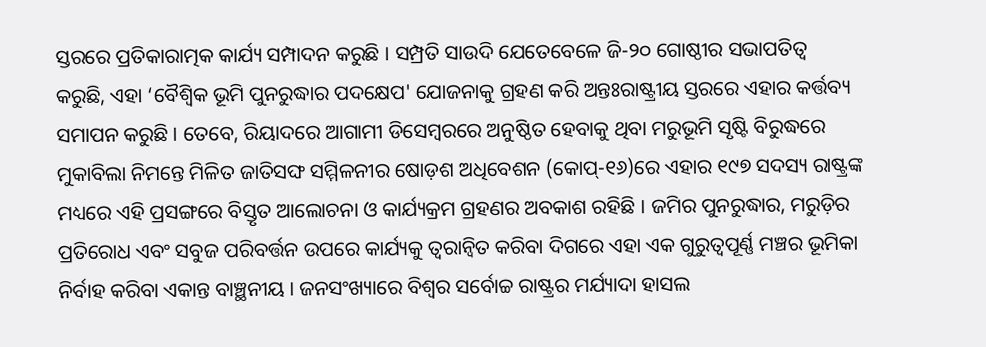ସ୍ତରରେ ପ୍ରତିକାରାତ୍ମକ କାର୍ଯ୍ୟ ସମ୍ପାଦନ କରୁଛି । ସମ୍ପ୍ରତି ସାଉଦି ଯେତେବେଳେ ଜି-୨୦ ଗୋଷ୍ଠୀର ସଭାପତିତ୍ୱ କରୁଛି, ଏହା ‘ବୈଶ୍ୱିକ ଭୂମି ପୁନରୁଦ୍ଧାର ପଦକ୍ଷେପ' ଯୋଜନାକୁ ଗ୍ରହଣ କରି ଅନ୍ତଃରାଷ୍ଟ୍ରୀୟ ସ୍ତରରେ ଏହାର କର୍ତ୍ତବ୍ୟ ସମାପନ କରୁଛି । ତେବେ, ରିୟାଦରେ ଆଗାମୀ ଡିସେମ୍ବରରେ ଅନୁଷ୍ଠିତ ହେବାକୁ ଥିବା ମରୁଭୂମି ସୃଷ୍ଟି ବିରୁଦ୍ଧରେ ମୁକାବିଲା ନିମନ୍ତେ ମିଳିତ ଜାତିସଙ୍ଘ ସମ୍ମିଳନୀର ଷୋଡ଼ଶ ଅଧିବେଶନ (କୋପ୍‌-୧୬)ରେ ଏହାର ୧୯୭ ସଦସ୍ୟ ରାଷ୍ଟ୍ରଙ୍କ ମଧ୍ୟରେ ଏହି ପ୍ରସଙ୍ଗରେ ବିସ୍ତୃତ ଆଲୋଚନା ଓ କାର୍ଯ୍ୟକ୍ରମ ଗ୍ରହଣର ଅବକାଶ ରହିଛି । ଜମିର ପୁନରୁଦ୍ଧାର, ମରୁଡ଼ିର ପ୍ରତିରୋଧ ଏବଂ ସବୁଜ ପରିବର୍ତ୍ତନ ଉପରେ କାର୍ଯ୍ୟକୁ ତ୍ୱରାନ୍ୱିତ କରିବା ଦିଗରେ ଏହା ଏକ ଗୁରୁତ୍ୱପୂର୍ଣ୍ଣ ମଞ୍ଚର ଭୂମିକା ନିର୍ବାହ କରିବା ଏକାନ୍ତ ବାଞ୍ଛନୀୟ । ଜନସଂଖ୍ୟାରେ ବିଶ୍ୱର ସର୍ବୋଚ୍ଚ ରାଷ୍ଟ୍ରର ମର୍ଯ୍ୟାଦା ହାସଲ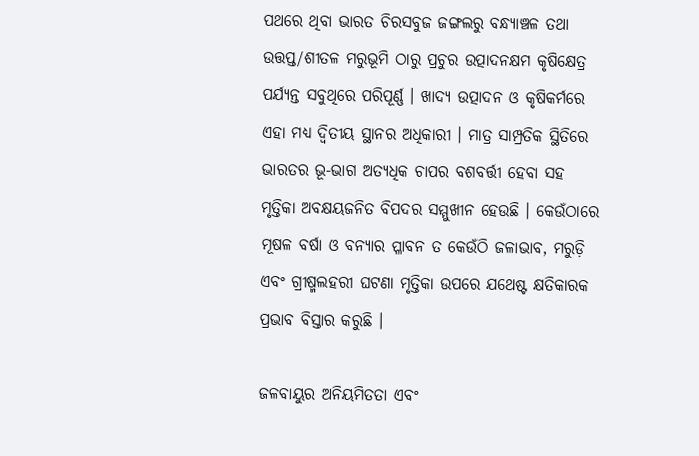ପଥରେ ଥିବା ଭାରତ ଚିରସବୁଜ ଜଙ୍ଗଲରୁ ବନ୍ଧ୍ୟାଞ୍ଚଳ ତଥା ଉତ୍ତପ୍ତ/ଶୀତଳ ମରୁଭୂମି ଠାରୁ ପ୍ରଚୁର ଉତ୍ପାଦନକ୍ଷମ କୃଷିକ୍ଷେତ୍ର ପର୍ଯ୍ୟନ୍ତ ସବୁଥିରେ ପରିପୂର୍ଣ୍ଣ । ଖାଦ୍ୟ ଉତ୍ପାଦନ ଓ କୃଷିକର୍ମରେ ଏହା ମଧ୍ୟ ଦ୍ୱିତୀୟ ସ୍ଥାନର ଅଧିକାରୀ । ମାତ୍ର ସାମ୍ପ୍ରତିକ ସ୍ଥିତିରେ ଭାରତର ଭୂ-ଭାଗ ଅତ୍ୟଧିକ ଚାପର ବଶବର୍ତ୍ତୀ ହେବା ସହ ମୃତ୍ତିକା ଅବକ୍ଷୟଜନିତ ବିପଦର ସମ୍ମୁଖୀନ ହେଉଛି । କେଉଁଠାରେ ମୂଷଳ ବର୍ଷା ଓ ବନ୍ୟାର ପ୍ଳାବନ ତ କେଉଁଠି ଜଳାଭାବ, ମରୁଡ଼ି ଏବଂ ଗ୍ରୀଷ୍ମଲହରୀ ଘଟଣା ମୃତ୍ତିକା ଉପରେ ଯଥେଷ୍ଟ କ୍ଷତିକାରକ ପ୍ରଭାବ ବିସ୍ତାର କରୁଛି ।

ଜଳବାୟୁର ଅନିୟମିତତା ଏବଂ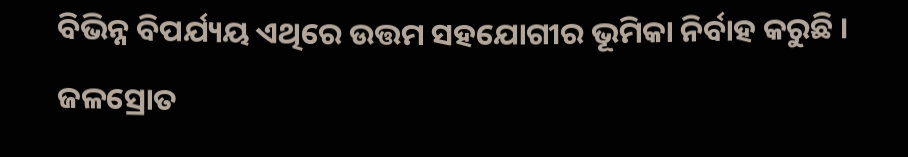ବିଭିନ୍ନ ବିପର୍ଯ୍ୟୟ ଏଥିରେ ଉତ୍ତମ ସହଯୋଗୀର ଭୂମିକା ନିର୍ବାହ କରୁଛି । ଜଳସ୍ରୋତ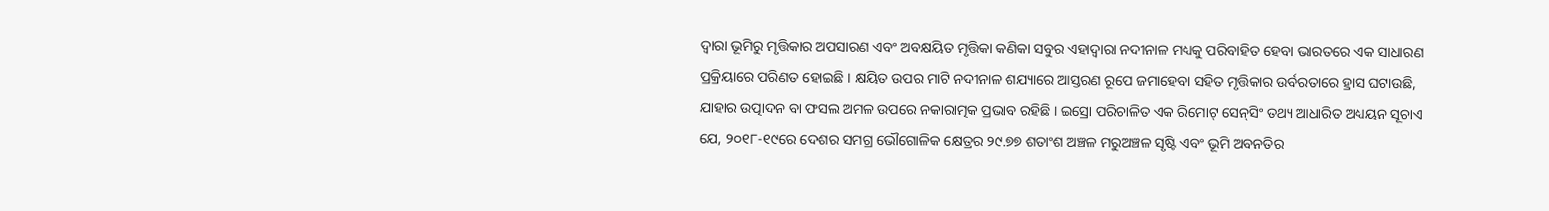ଦ୍ୱାରା ଭୂମିରୁ ମୃତ୍ତିକାର ଅପସାରଣ ଏବଂ ଅବକ୍ଷୟିତ ମୃତ୍ତିକା କଣିକା ସବୁର ଏହାଦ୍ୱାରା ନଦୀନାଳ ମଧ୍ୟକୁ ପରିବାହିତ ହେବା ଭାରତରେ ଏକ ସାଧାରଣ ପ୍ରକ୍ରିୟାରେ ପରିଣତ ହୋଇଛି । କ୍ଷୟିତ ଉପର ମାଟି ନଦୀନାଳ ଶଯ୍ୟାରେ ଆସ୍ତରଣ ରୂପେ ଜମାହେବା ସହିତ ମୃତ୍ତିକାର ଉର୍ବରତାରେ ହ୍ରାସ ଘଟାଉଛି, ଯାହାର ଉତ୍ପାଦନ ବା ଫସଲ ଅମଳ ଉପରେ ନକାରାତ୍ମକ ପ୍ରଭାବ ରହିଛି । ଇସ୍ରୋ ପରିଚାଳିତ ଏକ ରିମୋଟ୍‌ ସେନ୍‌ସିଂ ତଥ୍ୟ ଆଧାରିତ ଅଧ୍ୟୟନ ସୂଚାଏ ଯେ, ୨୦୧୮-୧୯ରେ ଦେଶର ସମଗ୍ର ଭୌଗୋଳିକ କ୍ଷେତ୍ରର ୨୯.୭୭ ଶତାଂଶ ଅଞ୍ଚଳ ମରୁଅଞ୍ଚଳ ସୃଷ୍ଟି ଏବଂ ଭୂମି ଅବନତିର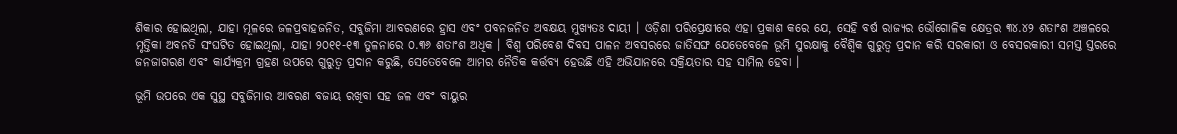ଶିକାର ହୋଇଥିଲା, ଯାହା ମୂଳରେ ଜଳପ୍ରବାହଜନିତ, ସବୁଜିମା ଆବରଣରେ ହ୍ରାସ ଏବଂ ପବନଜନିତ ଅବକ୍ଷୟ ମୁଖ୍ୟତଃ ଦାୟୀ । ଓଡ଼ିଶା ପରିପ୍ରେକ୍ଷୀରେ ଏହା ପ୍ରକାଶ କରେ ଯେ, ସେହି ବର୍ଷ ରାଜ୍ୟର ଭୌଗୋଳିକ କ୍ଷେତ୍ରର ୩୪.୪୨ ଶତାଂଶ ଅଞ୍ଚଳରେ ମୃତ୍ତିକା ଅବନତି ସଂଘଟିତ ହୋଇଥିଲା, ଯାହା ୨୦୧୧-୧୩ ତୁଳନାରେ ୦.୩୬ ଶତାଂଶ ଅଧିକ । ବିଶ୍ୱ ପରିବେଶ ଦିବସ ପାଳନ ଅବସରରେ ଜାତିସଙ୍ଘ ଯେତେବେଳେ ଭୂମି ସୁରକ୍ଷାକୁ ବୈଶ୍ୱିକ ଗୁରୁତ୍ୱ ପ୍ରଦାନ କରି ସରକାରୀ ଓ ବେସରକାରୀ ସମସ୍ତ ସ୍ତରରେ ଜନଜାଗରଣ ଏବଂ କାର୍ଯ୍ୟକ୍ରମ ଗ୍ରହଣ ଉପରେ ଗୁରୁତ୍ୱ ପ୍ରଦାନ କରୁଛି, ସେତେବେଳେ ଆମର ନୈତିକ କର୍ତ୍ତବ୍ୟ ହେଉଛି ଏହି ଅଭିଯାନରେ ସକ୍ରିୟତାର ସହ ସାମିଲ ହେବା ।

ଭୂମି ଉପରେ ଏକ ସୁସ୍ଥ ସବୁଜିମାର ଆବରଣ ବଜାୟ ରଖିବା ସହ ଜଳ ଏବଂ ବାୟୁର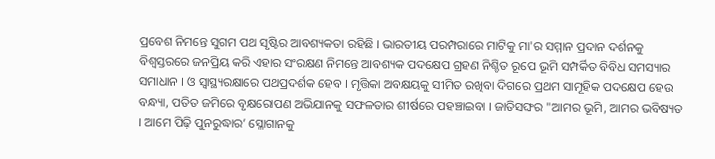ପ୍ରବେଶ ନିମନ୍ତେ ସୁଗମ ପଥ ସୃଷ୍ଟିର ଆବଶ୍ୟକତା ରହିଛି । ଭାରତୀୟ ପରମ୍ପରାରେ ମାଟିକୁ ମା'ର ସମ୍ମାନ ପ୍ରଦାନ ଦର୍ଶନକୁ ବିଶ୍ୱସ୍ତରରେ ଜନପ୍ରିୟ କରି ଏହାର ସଂରକ୍ଷଣ ନିମନ୍ତେ ଆବଶ୍ୟକ ପଦକ୍ଷେପ ଗ୍ରହଣ ନିଶ୍ଚିତ ରୂପେ ଭୂମି ସମ୍ପର୍କିତ ବିବିଧ ସମସ୍ୟାର ସମାଧାନ । ଓ ସ୍ୱାସ୍ଥ୍ୟରକ୍ଷାରେ ପଥପ୍ରଦର୍ଶକ ହେବ । ମୃତ୍ତିକା ଅବକ୍ଷୟକୁ ସୀମିତ ରଖିବା ଦିଗରେ ପ୍ରଥମ ସାମୂହିକ ପଦକ୍ଷେପ ହେଉ ବନ୍ଧ୍ୟା, ପତିତ ଜମିରେ ବୃକ୍ଷରୋପଣ ଅଭିଯାନକୁ ସଫଳତାର ଶୀର୍ଷରେ ପହଞ୍ଚାଇବା । ଜାତିସଙ୍ଘର "ଆମର ଭୂମି, ଆମର ଭବିଷ୍ୟତ । ଆମେ ପିଢ଼ି ପୁନରୁଦ୍ଧାର’ ସ୍ଳୋଗାନକୁ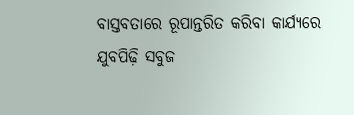ବାସ୍ତବତାରେ ରୂପାନ୍ତରିତ କରିବା କାର୍ଯ୍ୟରେ ଯୁବପିଢ଼ି ସବୁଜ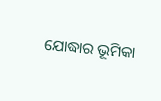ଯୋଦ୍ଧାର ଭୂମିକା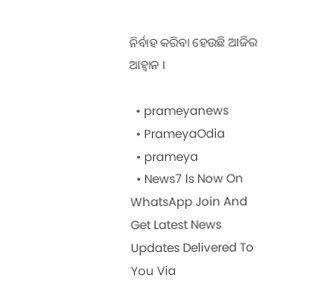ନିର୍ବାହ କରିବା ହେଉଛି ଆଜିର ଆହ୍ୱାନ ।

  • prameyanews
  • PrameyaOdia
  • prameya
  • News7 Is Now On WhatsApp Join And Get Latest News Updates Delivered To You Via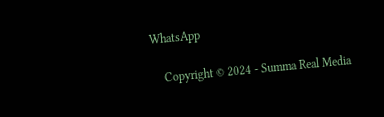WhatsApp

    Copyright © 2024 - Summa Real Media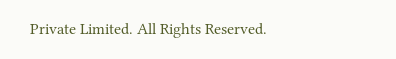Private Limited. All Rights Reserved.